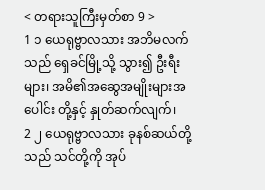< တရားသူကြီးမှတ်စာ 9 >
1 ၁ ယေရုဗ္ဗာလသား အဘိမလက်သည် ရှေခင်မြို့သို့ သွား၍ ဦးရီးများ၊ အမိ၏အဆွေအမျိုးများအပေါင်း တို့နှင့် နှုတ်ဆက်လျက်၊
2 ၂ ယေရုဗ္ဗာလသား ခုနစ်ဆယ်တို့သည် သင်တို့ကို အုပ်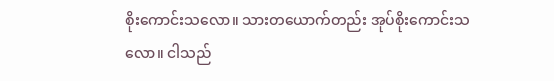စိုးကောင်းသလော။ သားတယောက်တည်း အုပ်စိုးကောင်းသလော။ ငါသည်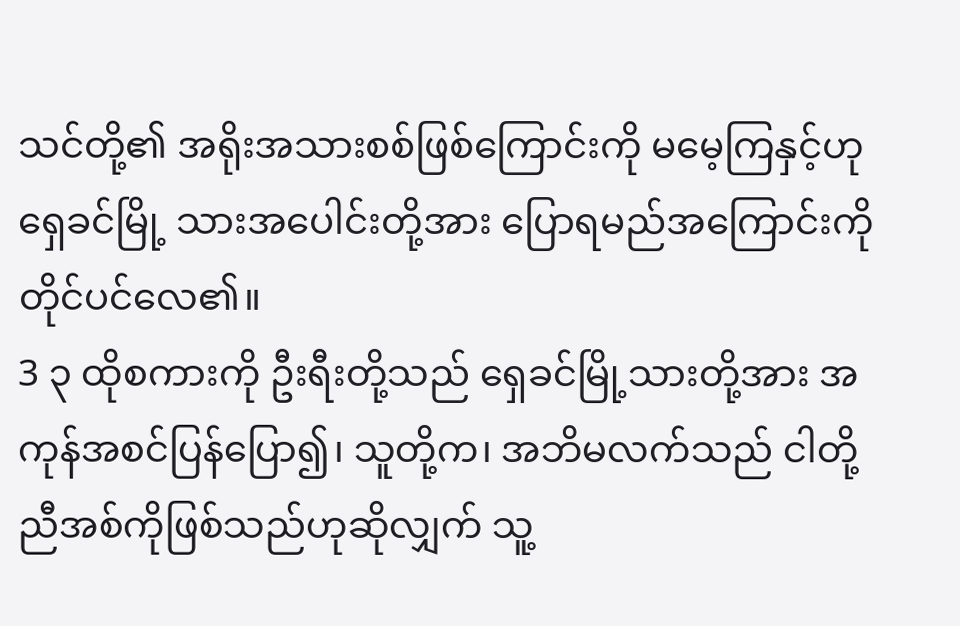သင်တို့၏ အရိုးအသားစစ်ဖြစ်ကြောင်းကို မမေ့ကြနှင့်ဟု ရှေခင်မြို့ သားအပေါင်းတို့အား ပြောရမည်အကြောင်းကို တိုင်ပင်လေ၏။
3 ၃ ထိုစကားကို ဦးရီးတို့သည် ရှေခင်မြို့သားတို့အား အကုန်အစင်ပြန်ပြော၍၊ သူတို့က၊ အဘိမလက်သည် ငါတို့ညီအစ်ကိုဖြစ်သည်ဟုဆိုလျှက် သူ့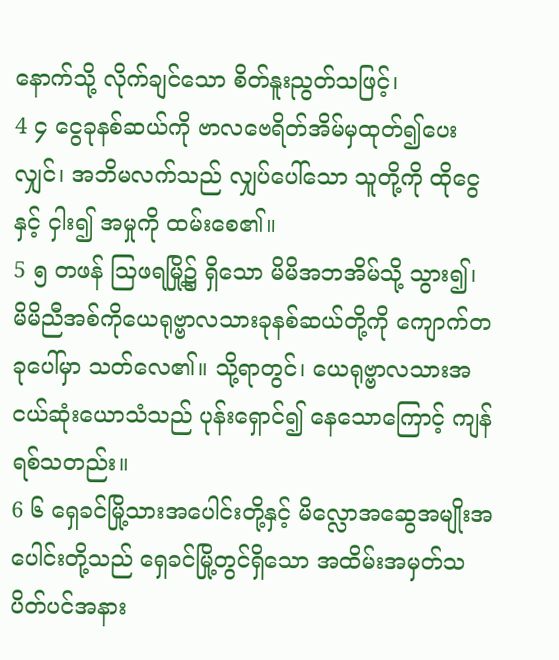နောက်သို့ လိုက်ချင်သော စိတ်နူးညွတ်သဖြင့်၊
4 ၄ ငွေခုနစ်ဆယ်ကို ဗာလဗေရိတ်အိမ်မှထုတ်၍ပေးလျှင်၊ အဘိမလက်သည် လျှပ်ပေါ်သော သူတို့ကို ထိုငွေနှင့် ငှါး၍ အမှုကို ထမ်းစေ၏။
5 ၅ တဖန် ဩဖရမြို့၌ ရှိသော မိမိအဘအိမ်သို့ သွား၍၊ မိမိညီအစ်ကိုယေရုဗ္ဗာလသားခုနစ်ဆယ်တို့ကို ကျောက်တခုပေါ်မှာ သတ်လေ၏။ သို့ရာတွင်၊ ယေရုဗ္ဗာလသားအငယ်ဆုံးယောသံသည် ပုန်းရှောင်၍ နေသောကြောင့် ကျန်ရစ်သတည်း။
6 ၆ ရှေခင်မြို့သားအပေါင်းတို့နှင့် မိလ္လောအဆွေအမျိုးအပေါင်းတို့သည် ရှေခင်မြို့တွင်ရှိသော အထိမ်းအမှတ်သပိတ်ပင်အနား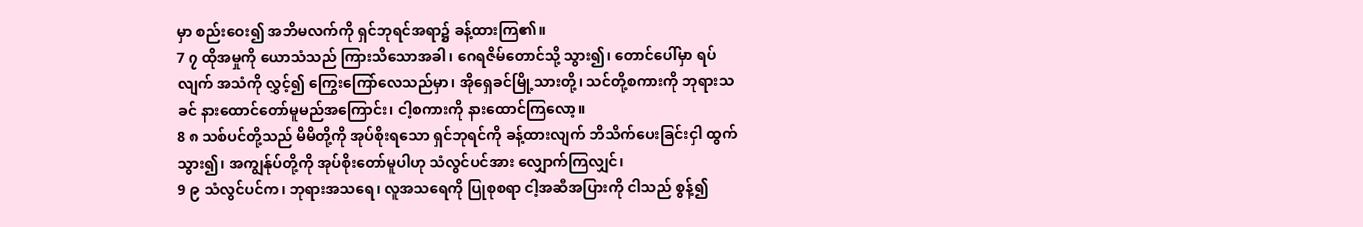မှာ စည်းဝေး၍ အဘိမလက်ကို ရှင်ဘုရင်အရာ၌ ခန့်ထားကြ၏။
7 ၇ ထိုအမှုကို ယောသံသည် ကြားသိသောအခါ၊ ဂေရဇိမ်တောင်သို့ သွား၍၊ တောင်ပေါ်မှာ ရပ်လျက် အသံကို လွှင့်၍ ကြွေးကြော်လေသည်မှာ၊ အိုရှေခင်မြို့သားတို့၊ သင်တို့စကားကို ဘုရားသခင် နားထောင်တော်မူမည်အကြောင်း၊ ငါ့စကားကို နားထောင်ကြလော့။
8 ၈ သစ်ပင်တို့သည် မိမိတို့ကို အုပ်စိုးရသော ရှင်ဘုရင်ကို ခန့်ထားလျက် ဘိသိက်ပေးခြင်းငှါ ထွက်သွား၍၊ အကျွန်ုပ်တို့ကို အုပ်စိုးတော်မူပါဟု သံလွင်ပင်အား လျှောက်ကြလျှင်၊
9 ၉ သံလွင်ပင်က၊ ဘုရားအသရေ၊ လူအသရေကို ပြုစုစရာ ငါ့အဆီအပြားကို ငါသည် စွန့်၍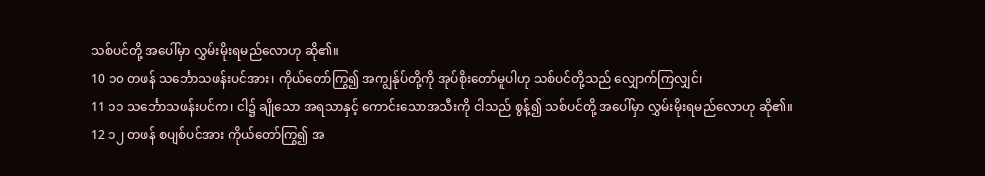သစ်ပင်တို့ အပေါ်မှာ လွှမ်းမိုးရမည်လောဟု ဆို၏။
10 ၁၀ တဖန် သင်္ဘောသဖန်းပင်အား၊ ကိုယ်တော်ကြွ၍ အကျွန်ုပ်တို့ကို အုပ်စိုးတော်မူပါဟု သစ်ပင်တို့သည် လျှောက်ကြလျှင်၊
11 ၁၁ သင်္ဘောသဖန်းပင်က၊ ငါ၌ ချိုသော အရသာနှင့် ကောင်းသောအသီးကို ငါသည် စွန့်၍ သစ်ပင်တို့ အပေါ်မှာ လွှမ်းမိုးရမည်လောဟု ဆို၏။
12 ၁၂ တဖန် စပျစ်ပင်အား ကိုယ်တော်ကြွ၍ အ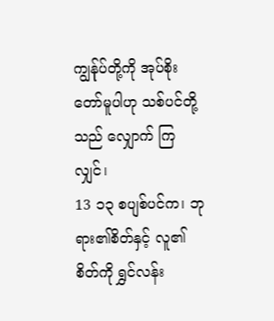ကျွန်ုပ်တို့ကို အုပ်စိုးတော်မူပါဟု သစ်ပင်တို့သည် လျှောက် ကြလျှင်၊
13 ၁၃ စပျစ်ပင်က၊ ဘုရား၏စိတ်နှင့် လူ၏စိတ်ကို ရွှင်လန်း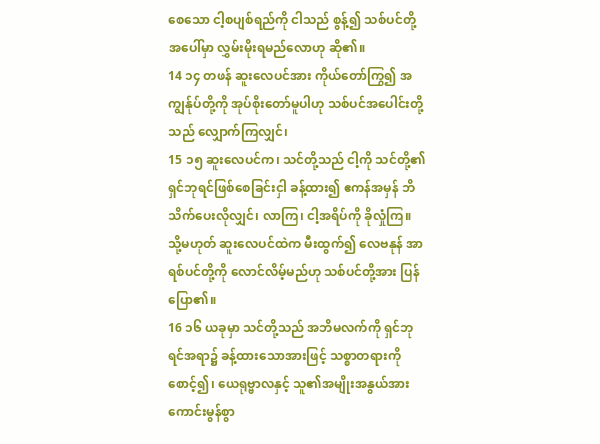စေသော ငါ့စပျစ်ရည်ကို ငါသည် စွန့်၍ သစ်ပင်တို့ အပေါ်မှာ လွှမ်းမိုးရမည်လောဟု ဆို၏။
14 ၁၄ တဖန် ဆူးလေပင်အား ကိုယ်တော်ကြွ၍ အကျွန်ုပ်တို့ကို အုပ်စိုးတော်မူပါဟု သစ်ပင်အပေါင်းတို့သည် လျှောက်ကြလျှင်၊
15 ၁၅ ဆူးလေပင်က၊ သင်တို့သည် ငါ့ကို သင်တို့၏ ရှင်ဘုရင်ဖြစ်စေခြင်းငှါ ခန့်ထား၍ ဧကန်အမှန် ဘိသိက်ပေးလိုလျှင်၊ လာကြ၊ ငါ့အရိပ်ကို ခိုလှုံကြ။ သို့မဟုတ် ဆူးလေပင်ထဲက မီးထွက်၍ လေဗနုန် အာရစ်ပင်တို့ကို လောင်လိမ့်မည်ဟု သစ်ပင်တို့အား ပြန်ပြော၏။
16 ၁၆ ယခုမှာ သင်တို့သည် အဘိမလက်ကို ရှင်ဘုရင်အရာ၌ ခန့်ထားသောအားဖြင့် သစ္စာတရားကို စောင့်၍၊ ယေရုဗ္ဗာလနှင့် သူ၏အမျိုးအနွယ်အား ကောင်းမွန်စွာ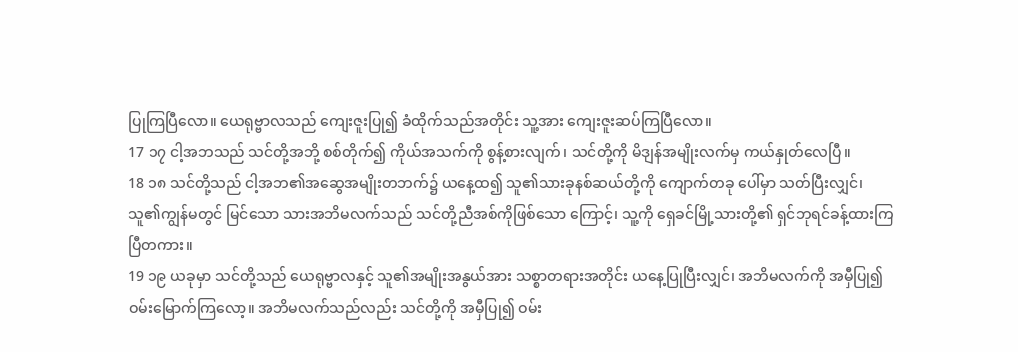ပြုကြပြီလော။ ယေရုဗ္ဗာလသည် ကျေးဇူးပြု၍ ခံထိုက်သည်အတိုင်း သူ့အား ကျေးဇူးဆပ်ကြပြီလော။
17 ၁၇ ငါ့အဘသည် သင်တို့အဘို့ စစ်တိုက်၍ ကိုယ်အသက်ကို စွန့်စားလျက်၊ သင်တို့ကို မိဒျန်အမျိုးလက်မှ ကယ်နှုတ်လေပြီ။
18 ၁၈ သင်တို့သည် ငါ့အဘ၏အဆွေအမျိုးတဘက်၌ ယနေ့ထ၍ သူ၏သားခုနစ်ဆယ်တို့ကို ကျောက်တခု ပေါ်မှာ သတ်ပြီးလျှင်၊ သူ၏ကျွန်မတွင် မြင်သော သားအဘိမလက်သည် သင်တို့ညီအစ်ကိုဖြစ်သော ကြောင့်၊ သူ့ကို ရှေခင်မြို့သားတို့၏ ရှင်ဘုရင်ခန့်ထားကြပြီတကား။
19 ၁၉ ယခုမှာ သင်တို့သည် ယေရုဗ္ဗာလနှင့် သူ၏အမျိုးအနွယ်အား သစ္စာတရားအတိုင်း ယနေ့ပြုပြီးလျှင်၊ အဘိမလက်ကို အမှီပြု၍ ဝမ်းမြောက်ကြလော့။ အဘိမလက်သည်လည်း သင်တို့ကို အမှီပြု၍ ဝမ်း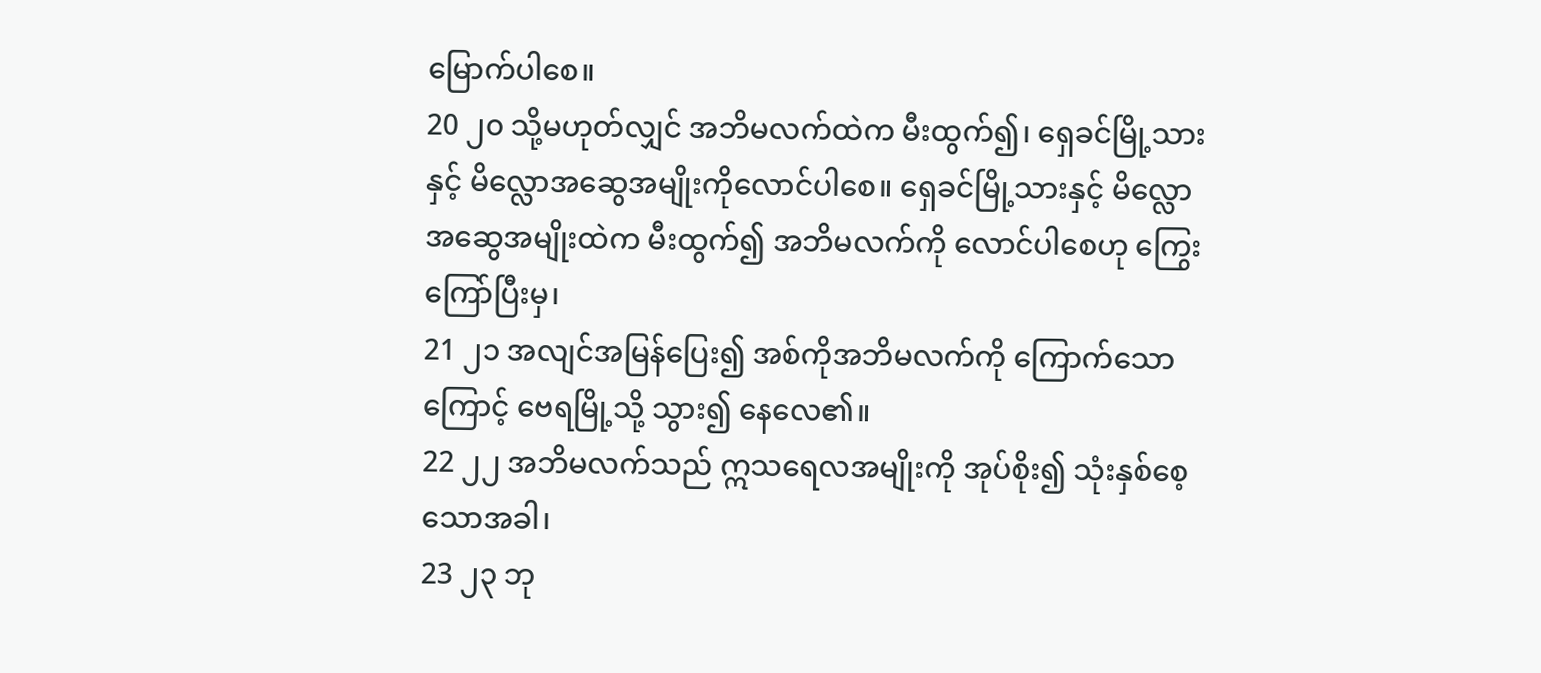မြောက်ပါစေ။
20 ၂၀ သို့မဟုတ်လျှင် အဘိမလက်ထဲက မီးထွက်၍၊ ရှေခင်မြို့သားနှင့် မိလ္လောအဆွေအမျိုးကိုလောင်ပါစေ။ ရှေခင်မြို့သားနှင့် မိလ္လောအဆွေအမျိုးထဲက မီးထွက်၍ အဘိမလက်ကို လောင်ပါစေဟု ကြွေးကြော်ပြီးမှ၊
21 ၂၁ အလျင်အမြန်ပြေး၍ အစ်ကိုအဘိမလက်ကို ကြောက်သောကြောင့် ဗေရမြို့သို့ သွား၍ နေလေ၏။
22 ၂၂ အဘိမလက်သည် ဣသရေလအမျိုးကို အုပ်စိုး၍ သုံးနှစ်စေ့သောအခါ၊
23 ၂၃ ဘု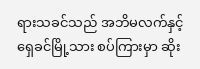ရားသခင်သည် အဘိမလက်နှင့် ရှေခင်မြို့သား စပ်ကြားမှာ ဆိုး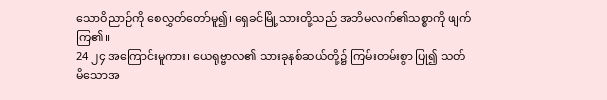သောဝိညာဉ်ကို စေလွှတ်တော်မူ၍၊ ရှေခင်မြို့သားတို့သည် အဘိမလက်၏သစ္စာကို ဖျက်ကြ၏။
24 ၂၄ အကြောင်းမူကား၊ ယေရုဗ္ဗာလ၏ သားခုနစ်ဆယ်တို့၌ ကြမ်းတမ်းစွာ ပြု၍ သတ်မိသောအ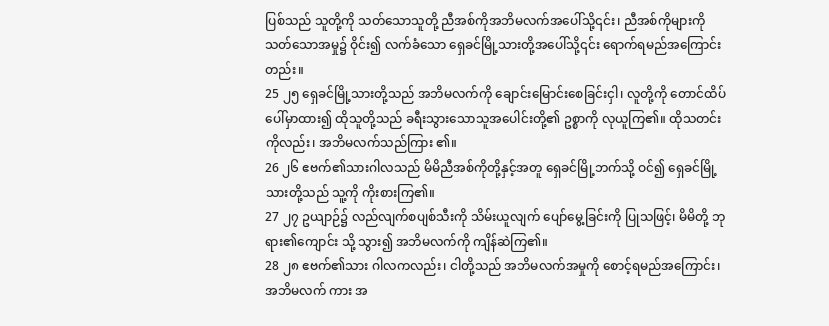ပြစ်သည် သူတို့ကို သတ်သောသူတို့ ညီအစ်ကိုအဘိမလက်အပေါ်သို့၎င်း၊ ညီအစ်ကိုများကို သတ်သောအမှု၌ ဝိုင်း၍ လက်ခံသော ရှေခင်မြို့သားတို့အပေါ်သို့၎င်း ရောက်ရမည်အကြောင်းတည်း။
25 ၂၅ ရှေခင်မြို့သားတို့သည် အဘိမလက်ကို ချောင်းမြောင်းစေခြင်းငှါ၊ လူတို့ကို တောင်ထိပ်ပေါ်မှာထား၍ ထိုသူတို့သည် ခရီးသွားသောသူအပေါင်းတို့၏ ဥစ္စာကို လုယူကြ၏။ ထိုသတင်းကိုလည်း၊ အဘိမလက်သည်ကြား ၏။
26 ၂၆ ဧဗက်၏သားဂါလသည် မိမိညီအစ်ကိုတို့နှင့်အတူ ရှေခင်မြို့ဘက်သို့ ဝင်၍ ရှေခင်မြို့သားတို့သည် သူ့ကို ကိုးစားကြ၏။
27 ၂၇ ဥယျာဉ်၌ လည်လျက်စပျစ်သီးကို သိမ်းယူလျက် ပျော်မွေ့ခြင်းကို ပြုသဖြင့်၊ မိမိတို့ ဘုရား၏ကျောင်း သို့ သွား၍ အဘိမလက်ကို ကျိန်ဆဲကြ၏။
28 ၂၈ ဧဗက်၏သား ဂါလကလည်း၊ ငါတို့သည် အဘိမလက်အမှုကို စောင့်ရမည်အကြောင်း၊ အဘိမလက် ကား အ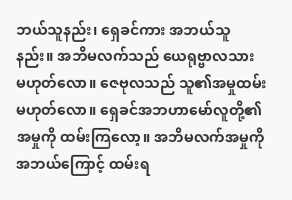ဘယ်သူနည်း၊ ရှေခင်ကား အဘယ်သူနည်း။ အဘိမလက်သည် ယေရုဗ္ဗာလသား မဟုတ်လော။ ဇေဗုလသည် သူ၏အမှုထမ်းမဟုတ်လော။ ရှေခင်အဘဟာမော်လူတို့၏ အမှုကို ထမ်းကြလော့။ အဘိမလက်အမှုကို အဘယ်ကြောင့် ထမ်းရ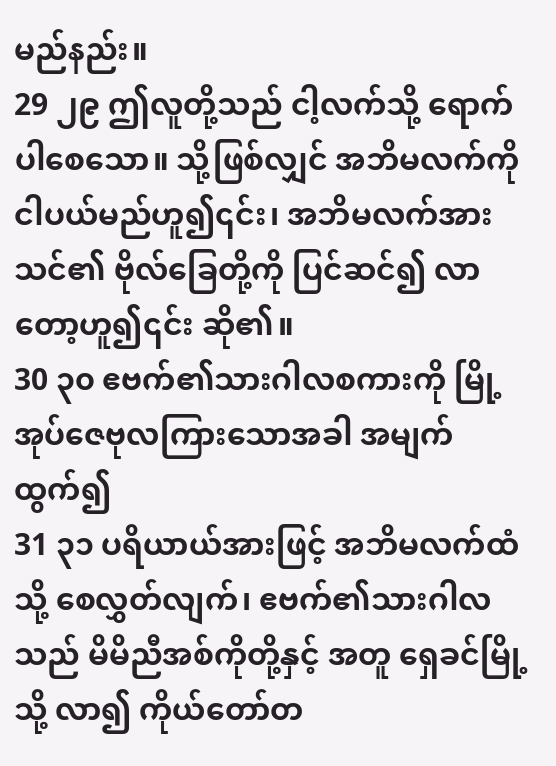မည်နည်း။
29 ၂၉ ဤလူတို့သည် ငါ့လက်သို့ ရောက်ပါစေသော။ သို့ဖြစ်လျှင် အဘိမလက်ကို ငါပယ်မည်ဟူ၍၎င်း၊ အဘိမလက်အား သင်၏ ဗိုလ်ခြေတို့ကို ပြင်ဆင်၍ လာတော့ဟူ၍၎င်း ဆို၏။
30 ၃၀ ဧဗက်၏သားဂါလစကားကို မြို့အုပ်ဇေဗုလကြားသောအခါ အမျက်ထွက်၍
31 ၃၁ ပရိယာယ်အားဖြင့် အဘိမလက်ထံသို့ စေလွှတ်လျက်၊ ဧဗက်၏သားဂါလသည် မိမိညီအစ်ကိုတို့နှင့် အတူ ရှေခင်မြို့သို့ လာ၍ ကိုယ်တော်တ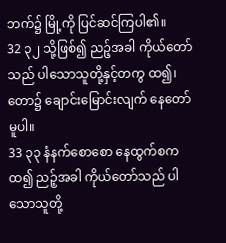ဘက်၌ မြို့ကို ပြင်ဆင်ကြပါ၏။
32 ၃၂ သို့ဖြစ်၍ ညဉ့်အခါ ကိုယ်တော်သည် ပါသောသူတို့နှင့်တကွ ထ၍၊ တော၌ ချောင်းမြောင်းလျက် နေတော်မူပါ။
33 ၃၃ နံနက်စောစော နေထွက်စကထ၍ ညဉ့်အခါ ကိုယ်တော်သည် ပါသောသူတို့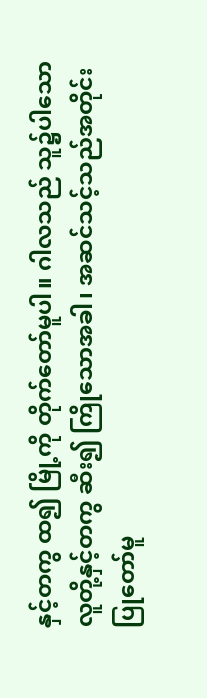နှင့်တကွ ထ၍ မြို့ကို တိုက်တော်မူပါ။ ဂါလသည် သူ၌ပါသော လူတို့နှင့်တကွ ဆီး၍ ကြိုသောအခါ၊ အဆင်သင့်သည်အတိုင်း ပြုတော်မူ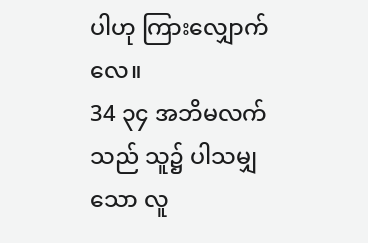ပါဟု ကြားလျှောက်လေ။
34 ၃၄ အဘိမလက်သည် သူ၌ ပါသမျှသော လူ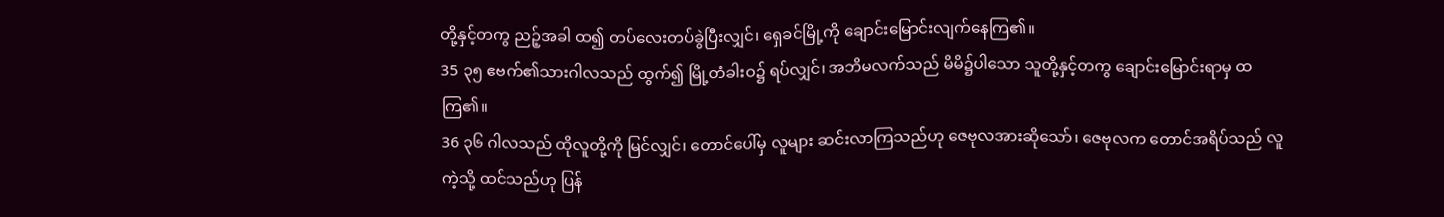တို့နှင့်တကွ ညဉ့်အခါ ထ၍ တပ်လေးတပ်ခွဲပြီးလျှင်၊ ရှေခင်မြို့ကို ချောင်းမြောင်းလျက်နေကြ၏။
35 ၃၅ ဧဗက်၏သားဂါလသည် ထွက်၍ မြို့တံခါးဝ၌ ရပ်လျှင်၊ အဘိမလက်သည် မိမိ၌ပါသော သူတို့နှင့်တကွ ချောင်းမြောင်းရာမှ ထကြ၏။
36 ၃၆ ဂါလသည် ထိုလူတို့ကို မြင်လျှင်၊ တောင်ပေါ်မှ လူများ ဆင်းလာကြသည်ဟု ဇေဗုလအားဆိုသော်၊ ဇေဗုလက တောင်အရိပ်သည် လူကဲ့သို့ ထင်သည်ဟု ပြန်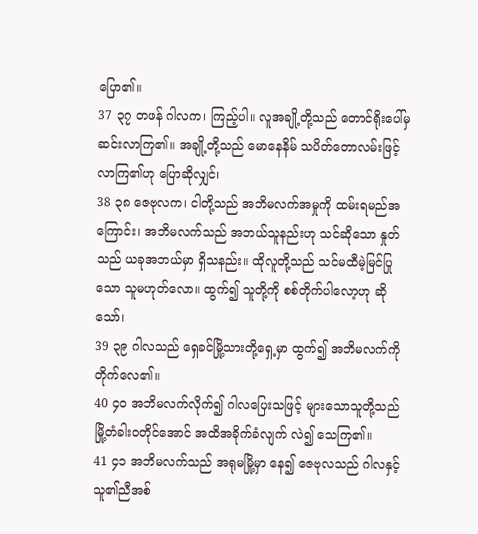ပြော၏။
37 ၃၇ တဖန် ဂါလက၊ ကြည့်ပါ။ လူအချို့တို့သည် တောင်ရိုးပေါ်မှ ဆင်းလာကြ၏။ အချို့တို့သည် မောနေနိမ် သပိတ်တောလမ်းဖြင့် လာကြ၏ဟု ပြောဆိုလျှင်၊
38 ၃၈ ဇေဗုလက၊ ငါတို့သည် အဘိမလက်အမှုကို ထမ်းရမည်အကြောင်း၊ အဘိမလက်သည် အဘယ်သူနည်းဟု သင်ဆိုသော နှုတ်သည် ယခုအဘယ်မှာ ရှိသနည်း။ ထိုလူတို့သည် သင်မထီမဲ့မြင်ပြုသော သူမဟုတ်လော။ ထွက်၍ သူတို့ကို စစ်တိုက်ပါလော့ဟု ဆိုသော်၊
39 ၃၉ ဂါလသည် ရှေခင်မြို့သားတို့ရှေ့မှာ ထွက်၍ အဘိမလက်ကို တိုက်လေ၏။
40 ၄၀ အဘိမလက်လိုက်၍ ဂါလပြေးသဖြင့် များသောသူတို့သည် မြို့တံခါးဝတိုင်အောင် အထိအခိုက်ခံလျက် လဲ၍ သေကြ၏။
41 ၄၁ အဘိမလက်သည် အရုမမြို့မှာ နေ၍ ဇေဗုလသည် ဂါလနှင့် သူ၏ညီအစ်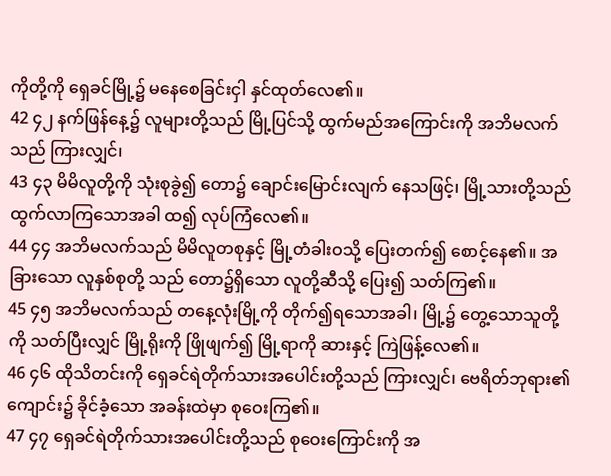ကိုတို့ကို ရှေခင်မြို့၌ မနေစေခြင်းငှါ နှင်ထုတ်လေ၏။
42 ၄၂ နက်ဖြန်နေ့၌ လူများတို့သည် မြို့ပြင်သို့ ထွက်မည်အကြောင်းကို အဘိမလက်သည် ကြားလျှင်၊
43 ၄၃ မိမိလူတို့ကို သုံးစုခွဲ၍ တော၌ ချောင်းမြောင်းလျက် နေသဖြင့်၊ မြို့သားတို့သည် ထွက်လာကြသောအခါ ထ၍ လုပ်ကြံလေ၏။
44 ၄၄ အဘိမလက်သည် မိမိလူတစုနှင့် မြို့တံခါးဝသို့ ပြေးတက်၍ စောင့်နေ၏။ အခြားသော လူနှစ်စုတို့ သည် တော၌ရှိသော လူတို့ဆီသို့ ပြေး၍ သတ်ကြ၏။
45 ၄၅ အဘိမလက်သည် တနေ့လုံးမြို့ကို တိုက်၍ရသောအခါ၊ မြို့၌ တွေ့သောသူတို့ကို သတ်ပြီးလျှင် မြို့ရိုးကို ဖြိုဖျက်၍ မြို့ရာကို ဆားနှင့် ကြဲဖြန့်လေ၏။
46 ၄၆ ထိုသိတင်းကို ရှေခင်ရဲတိုက်သားအပေါင်းတို့သည် ကြားလျှင်၊ ဗေရိတ်ဘုရား၏ ကျောင်း၌ ခိုင်ခံ့သော အခန်းထဲမှာ စုဝေးကြ၏။
47 ၄၇ ရှေခင်ရဲတိုက်သားအပေါင်းတို့သည် စုဝေးကြောင်းကို အ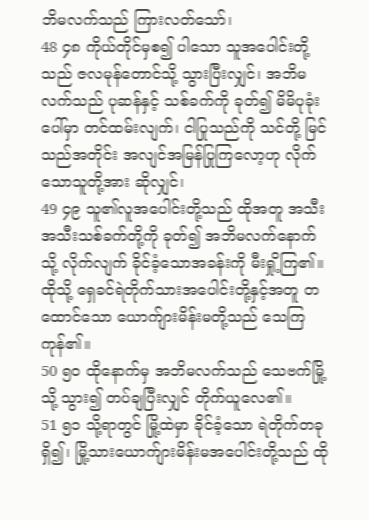ဘိမလက်သည် ကြားလတ်သော်၊
48 ၄၈ ကိုယ်တိုင်မှစ၍ ပါသော သူအပေါင်းတို့သည် ဇလမုန်တောင်သို့ သွားပြီးလျှင်၊ အဘိမလက်သည် ပုဆန်နှင့် သစ်ခက်ကို ခုတ်၍ မိမိပုခုံးပေါ်မှာ တင်ထမ်းလျက်၊ ငါပြုသည်ကို သင်တို့ မြင်သည်အတိုင်း အလျင်အမြန်ပြုကြလော့ဟု လိုက်သောသူတို့အား ဆိုလျှင်၊
49 ၄၉ သူ၏လူအပေါင်းတို့သည် ထိုအတူ အသီးအသီးသစ်ခက်တို့ကို ခုတ်၍ အဘိမလက်နောက်သို့ လိုက်လျက် ခိုင်ခံ့သောအခန်းကို မီးရှို့ကြ၏။ ထိုသို့ ရှေခင်ရဲတိုက်သားအပေါင်းတို့နှင့်အတူ တထောင်သော ယောက်ျားမိန်းမတို့သည် သေကြကုန်၏။
50 ၅၀ ထိုနောက်မှ အဘိမလက်သည် သေဗက်မြို့သို့ သွား၍ တပ်ချပြီးလျှင် တိုက်ယူလေ၏။
51 ၅၁ သို့ရာတွင် မြို့ထဲမှာ ခိုင်ခံ့သော ရဲတိုက်တခုရှိ၍၊ မြို့သားယောက်ျားမိန်းမအပေါင်းတို့သည် ထို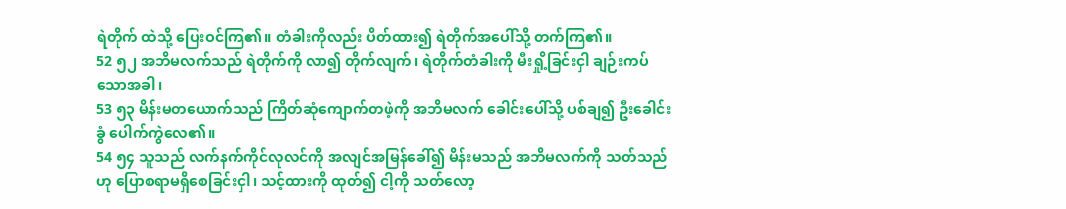ရဲတိုက် ထဲသို့ ပြေးဝင်ကြ၏။ တံခါးကိုလည်း ပိတ်ထား၍ ရဲတိုက်အပေါ်သို့ တက်ကြ၏။
52 ၅၂ အဘိမလက်သည် ရဲတိုက်ကို လာ၍ တိုက်လျက်၊ ရဲတိုက်တံခါးကို မီးရှို့ခြင်းငှါ ချဉ်းကပ်သောအခါ၊
53 ၅၃ မိန်းမတယောက်သည် ကြိတ်ဆုံကျောက်တဖဲ့ကို အဘိမလက် ခေါင်းပေါ်သို့ ပစ်ချ၍ ဦးခေါင်းခွံ ပေါက်ကွဲလေ၏။
54 ၅၄ သူသည် လက်နက်ကိုင်လုလင်ကို အလျင်အမြန်ခေါ်၍ မိန်းမသည် အဘိမလက်ကို သတ်သည်ဟု ပြောစရာမရှိစေခြင်းငှါ၊ သင့်ထားကို ထုတ်၍ ငါ့ကို သတ်လော့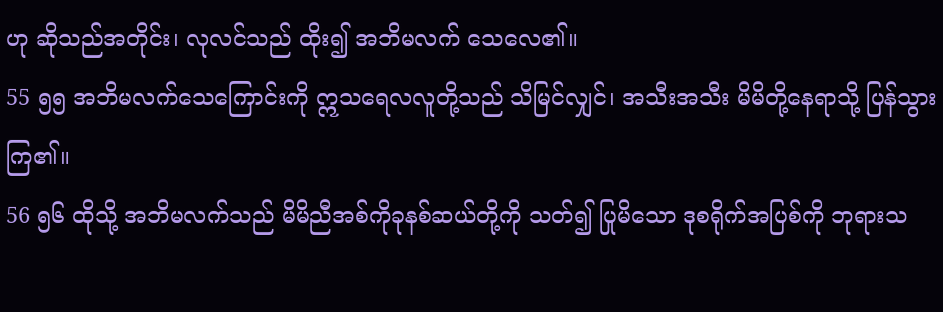ဟု ဆိုသည်အတိုင်း၊ လုလင်သည် ထိုး၍ အဘိမလက် သေလေ၏။
55 ၅၅ အဘိမလက်သေကြောင်းကို ဣသရေလလူတို့သည် သိမြင်လျှင်၊ အသီးအသီး မိမိတို့နေရာသို့ ပြန်သွားကြ၏။
56 ၅၆ ထိုသို့ အဘိမလက်သည် မိမိညီအစ်ကိုခုနစ်ဆယ်တို့ကို သတ်၍ ပြုမိသော ဒုစရိုက်အပြစ်ကို ဘုရားသ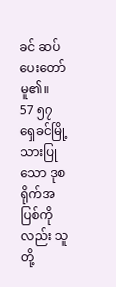ခင် ဆပ်ပေးတော်မူ၏။
57 ၅၇ ရှေခင်မြို့သားပြုသော ဒုစရိုက်အပြစ်ကိုလည်း သူတို့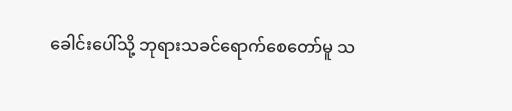ခေါင်းပေါ်သို့ ဘုရားသခင်ရောက်စေတော်မူ သ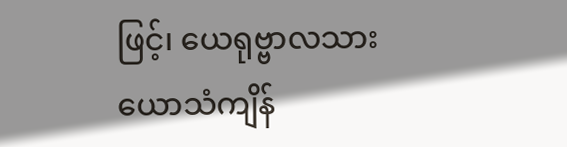ဖြင့်၊ ယေရုဗ္ဗာလသား ယောသံကျိန်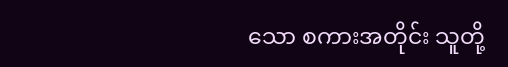သော စကားအတိုင်း သူတို့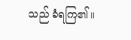သည် ခံရကြ၏။